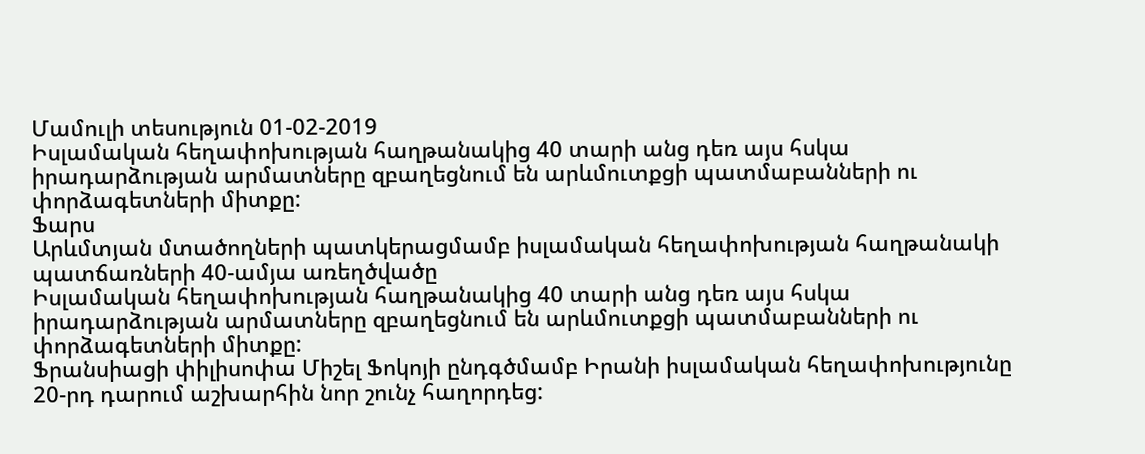Մամուլի տեսություն 01-02-2019
Իսլամական հեղափոխության հաղթանակից 40 տարի անց դեռ այս հսկա իրադարձության արմատները զբաղեցնում են արևմուտքցի պատմաբանների ու փորձագետների միտքը:
Ֆարս
Արևմտյան մտածողների պատկերացմամբ իսլամական հեղափոխության հաղթանակի պատճառների 40-ամյա առեղծվածը
Իսլամական հեղափոխության հաղթանակից 40 տարի անց դեռ այս հսկա իրադարձության արմատները զբաղեցնում են արևմուտքցի պատմաբանների ու փորձագետների միտքը:
Ֆրանսիացի փիլիսոփա Միշել Ֆոկոյի ընդգծմամբ Իրանի իսլամական հեղափոխությունը 20-րդ դարում աշխարհին նոր շունչ հաղորդեց: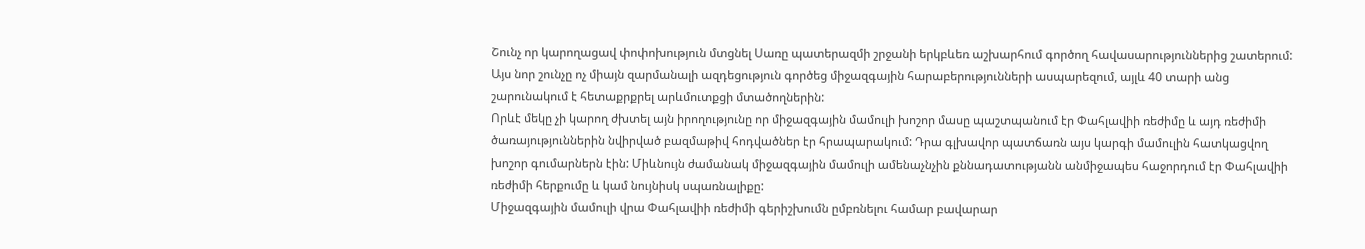Շունչ որ կարողացավ փոփոխություն մտցնել Սառը պատերազմի շրջանի երկբևեռ աշխարհում գործող հավասարություններից շատերում: Այս նոր շունչը ոչ միայն զարմանալի ազդեցություն գործեց միջազգային հարաբերությունների ասպարեզում, այլև 40 տարի անց շարունակում է հետաքրքրել արևմուտքցի մտածողներին:
Որևէ մեկը չի կարող ժխտել այն իրողությունը որ միջազգային մամուլի խոշոր մասը պաշտպանում էր Փահլավիի ռեժիմը և այդ ռեժիմի ծառայություններին նվիրված բազմաթիվ հոդվածներ էր հրապարակում: Դրա գլխավոր պատճառն այս կարգի մամուլին հատկացվող խոշոր գումարներն էին: Միևնույն ժամանակ միջազգային մամուլի ամենաչնչին քննադատությանն անմիջապես հաջորդում էր Փահլավիի ռեժիմի հերքումը և կամ նույնիսկ սպառնալիքը:
Միջազգային մամուլի վրա Փահլավիի ռեժիմի գերիշխումն ըմբռնելու համար բավարար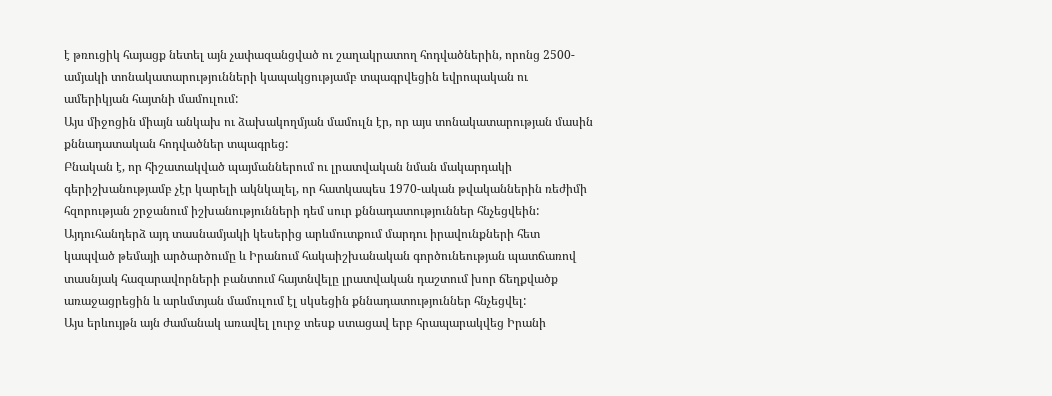է թռուցիկ հայացք նետել այն չափազանցված ու շաղակրատող հոդվածներին, որոնց 2500-ամյակի տոնակատարությունների կապակցությամբ տպագրվեցին եվրոպական ու ամերիկյան հայտնի մամուլում:
Այս միջոցին միայն անկախ ու ձախակողմյան մամուլն էր, որ այս տոնակատարության մասին քննադատական հոդվածներ տպագրեց:
Բնական է, որ հիշատակված պայմաններում ու լրատվական նման մակարդակի գերիշխանությամբ չէր կարելի ակնկալել, որ հատկապես 1970-ական թվականներին ռեժիմի հզորության շրջանում իշխանությունների դեմ սուր քննադատություններ հնչեցվեին: Այդուհանդերձ այդ տասնամյակի կեսերից արևմուտքում մարդու իրավունքների հետ կապված թեմայի արծարծումը և Իրանում հակաիշխանական գործունեության պատճառով տասնյակ հազարավորների բանտում հայտնվելը լրատվական դաշտում խոր ճեղքվածք առաջացրեցին և արևմտյան մամուլում էլ սկսեցին քննադատություններ հնչեցվել:
Այս երևույթն այն ժամանակ առավել լուրջ տեսք ստացավ երբ հրապարակվեց Իրանի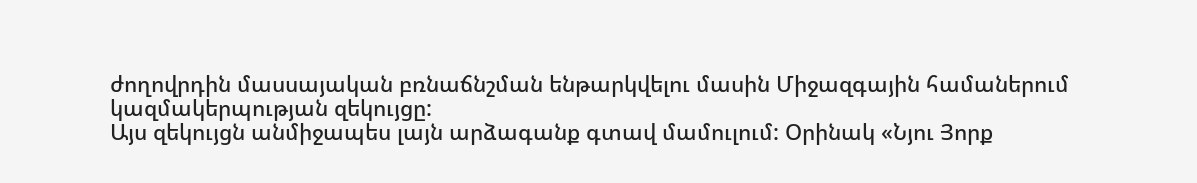ժողովրդին մասսայական բռնաճնշման ենթարկվելու մասին Միջազգային համաներում կազմակերպության զեկույցը:
Այս զեկույցն անմիջապես լայն արձագանք գտավ մամուլում: Օրինակ «Նյու Յորք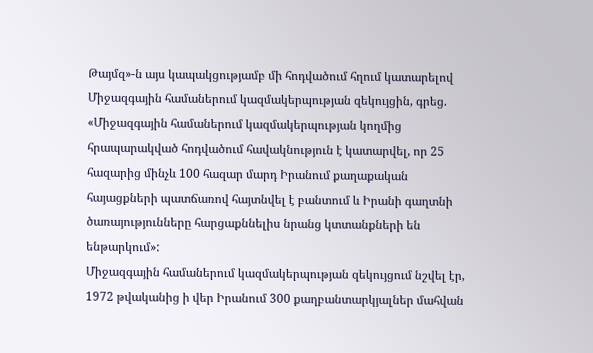Թայմզ»-ն այս կապակցությամբ մի հոդվածում հղում կատարելով Միջազգային համաներում կազմակերպության զեկույցին, գրեց. «Միջազգային համաներում կազմակերպության կողմից հրապարակված հոդվածում հավակնություն է կատարվել, որ 25 հազարից մինչև 100 հազար մարդ Իրանում քաղաքական հայացքների պատճառով հայտնվել է բանտում և Իրանի գաղտնի ծառայությունները հարցաքննելիս նրանց կտտանքների են ենթարկում»:
Միջազգային համաներում կազմակերպության զեկույցում նշվել էր, 1972 թվականից ի վեր Իրանում 300 քաղբանտարկյալներ մահվան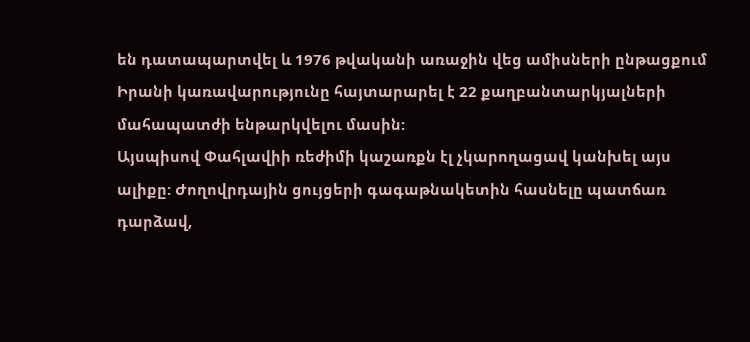են դատապարտվել և 1976 թվականի առաջին վեց ամիսների ընթացքում Իրանի կառավարությունը հայտարարել է 22 քաղբանտարկյալների մահապատժի ենթարկվելու մասին:
Այսպիսով Փահլավիի ռեժիմի կաշառքն էլ չկարողացավ կանխել այս ալիքը: Ժողովրդային ցույցերի գագաթնակետին հասնելը պատճառ դարձավ,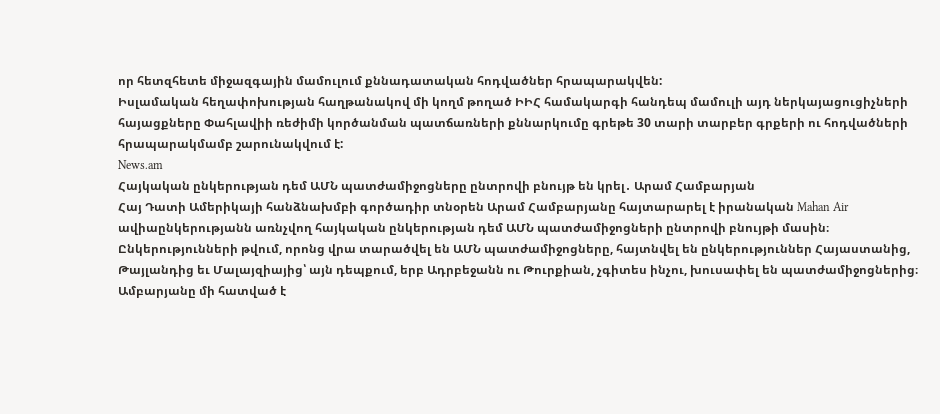որ հետզհետե միջազգային մամուլում քննադատական հոդվածներ հրապարակվեն:
Իսլամական հեղափոխության հաղթանակով մի կողմ թողած ԻԻՀ համակարգի հանդեպ մամուլի այդ ներկայացուցիչների հայացքները Փահլավիի ռեժիմի կործանման պատճառների քննարկումը գրեթե 30 տարի տարբեր գրքերի ու հոդվածների հրապարակմամբ շարունակվում է:
News.am
Հայկական ընկերության դեմ ԱՄՆ պատժամիջոցները ընտրովի բնույթ են կրել․ Արամ Համբարյան
Հայ Դատի Ամերիկայի հանձնախմբի գործադիր տնօրեն Արամ Համբարյանը հայտարարել է իրանական Mahan Air ավիաընկերությանն առնչվող հայկական ընկերության դեմ ԱՄՆ պատժամիջոցների ընտրովի բնույթի մասին։ Ընկերությունների թվում, որոնց վրա տարածվել են ԱՄՆ պատժամիջոցները, հայտնվել են ընկերություններ Հայաստանից, Թայլանդից եւ Մալայզիայից՝ այն դեպքում, երբ Ադրբեջանն ու Թուրքիան, չգիտես ինչու, խուսափել են պատժամիջոցներից։
Ամբարյանը մի հատված է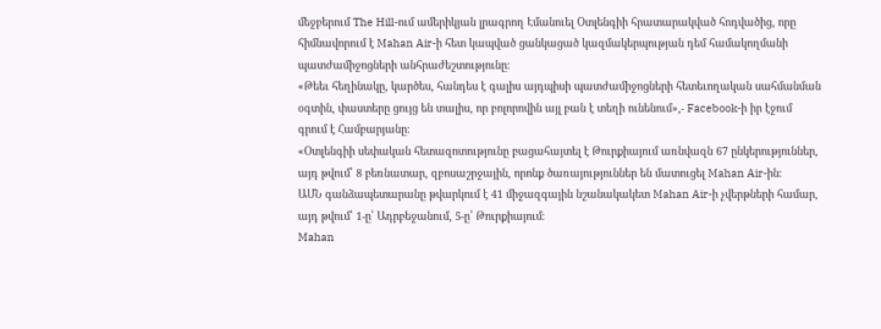մեջբերում The Hill-ում ամերիկյան լրագրող Էմանուել Օտլենգիի հրատարակված հոդվածից, որը հիմնավորում է Mahan Air-ի հետ կապված ցանկացած կազմակերպության դեմ համակողմանի պատժամիջոցների անհրաժեշտությունը։
«Թեեւ հեղինակը, կարծես, հանդես է գալիս այդպիսի պատժամիջոցների հետեւողական սահմանման օգտին, փաստերը ցույց են տալիս, որ բոլորովին այլ բան է տեղի ունենում»,- Facebook-ի իր էջում գրում է Համբարյանը։
«Օտլենգիի սեփական հետազոտությունը բացահայտել է Թուրքիայում առնվազն 67 ընկերություններ, այդ թվում՝ 8 բեռնատար, զբոսաշրջային, որոնք ծառայություններ են մատուցել Mahan Air-ին։
ԱՄՆ գանձապետարանը թվարկում է 41 միջազգային նշանակակետ Mahan Air-ի չվերթների համար, այդ թվում՝ 1-ը՝ Ադրբեջանում, 5-ը՝ Թուրքիայում։
Mahan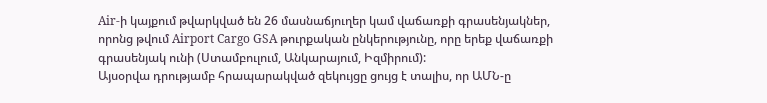Air-ի կայքում թվարկված են 26 մասնաճյուղեր կամ վաճառքի գրասենյակներ, որոնց թվում Airport Cargo GSA թուրքական ընկերությունը, որը երեք վաճառքի գրասենյակ ունի (Ստամբուլում, Անկարայում, Իզմիրում):
Այսօրվա դրությամբ հրապարակված զեկույցը ցույց է տալիս, որ ԱՄՆ-ը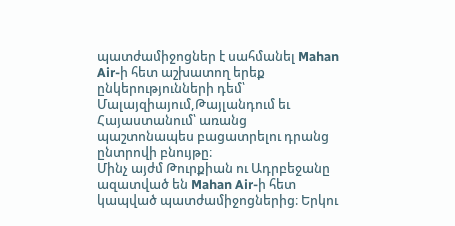պատժամիջոցներ է սահմանել Mahan Air-ի հետ աշխատող երեք ընկերությունների դեմ՝ Մալայզիայում,Թայլանդում եւ Հայաստանում՝ առանց պաշտոնապես բացատրելու դրանց ընտրովի բնույթը։
Մինչ այժմ Թուրքիան ու Ադրբեջանը ազատված են Mahan Air-ի հետ կապված պատժամիջոցներից։ Երկու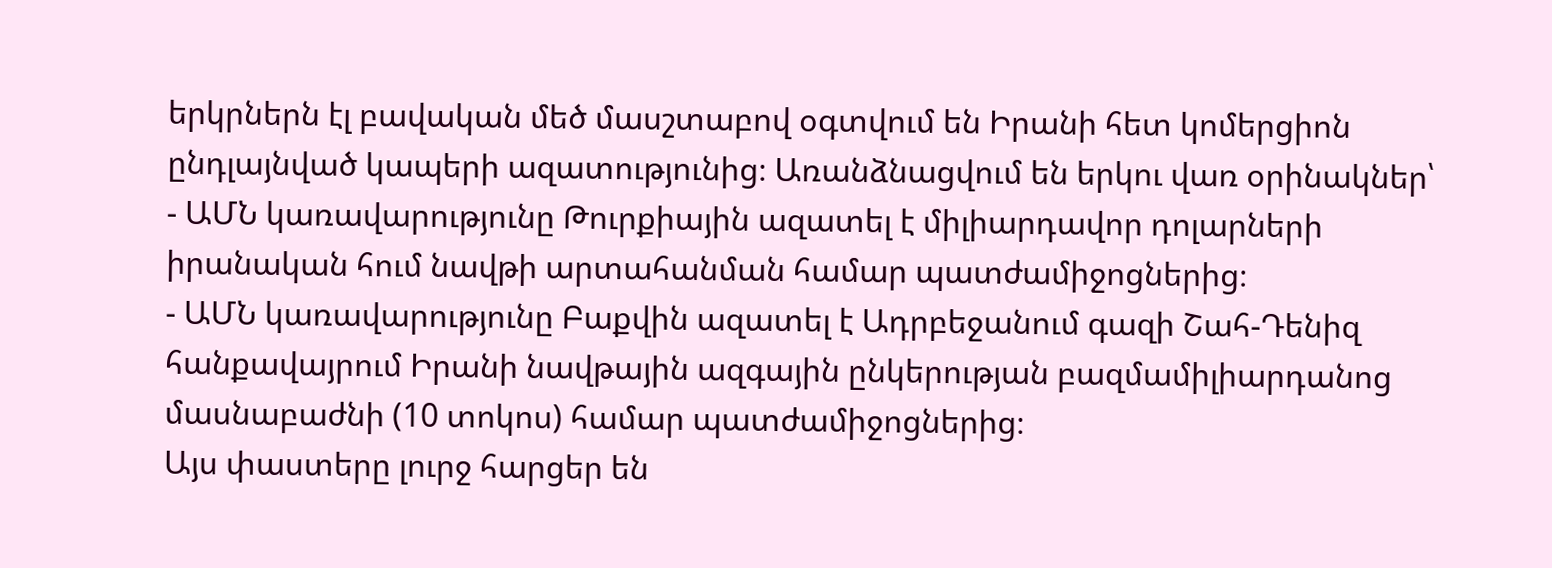երկրներն էլ բավական մեծ մասշտաբով օգտվում են Իրանի հետ կոմերցիոն ընդլայնված կապերի ազատությունից։ Առանձնացվում են երկու վառ օրինակներ՝
- ԱՄՆ կառավարությունը Թուրքիային ազատել է միլիարդավոր դոլարների իրանական հում նավթի արտահանման համար պատժամիջոցներից։
- ԱՄՆ կառավարությունը Բաքվին ազատել է Ադրբեջանում գազի Շահ-Դենիզ հանքավայրում Իրանի նավթային ազգային ընկերության բազմամիլիարդանոց մասնաբաժնի (10 տոկոս) համար պատժամիջոցներից։
Այս փաստերը լուրջ հարցեր են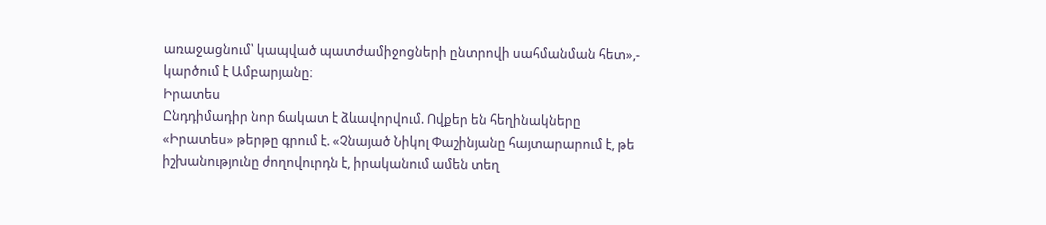առաջացնում՝ կապված պատժամիջոցների ընտրովի սահմանման հետ»,- կարծում է Ամբարյանը։
Իրատես
Ընդդիմադիր նոր ճակատ է ձևավորվում. Ովքեր են հեղինակները
«Իրատես» թերթը գրում է. «Չնայած Նիկոլ Փաշինյանը հայտարարում է, թե իշխանությունը ժողովուրդն է, իրականում ամեն տեղ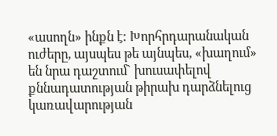«ասողն» ինքն է: Խորհրդարանական ուժերը, այսպես թե այնպես, «խաղում» են նրա դաշտում` խուսափելով քննադատության թիրախ դարձնելուց կառավարության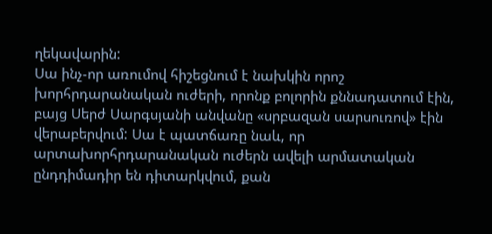ղեկավարին:
Սա ինչ-որ առումով հիշեցնում է նախկին որոշ խորհրդարանական ուժերի, որոնք բոլորին քննադատում էին, բայց Սերժ Սարգսյանի անվանը «սրբազան սարսուռով» էին վերաբերվում: Սա է պատճառը նաև, որ արտախորհրդարանական ուժերն ավելի արմատական ընդդիմադիր են դիտարկվում, քան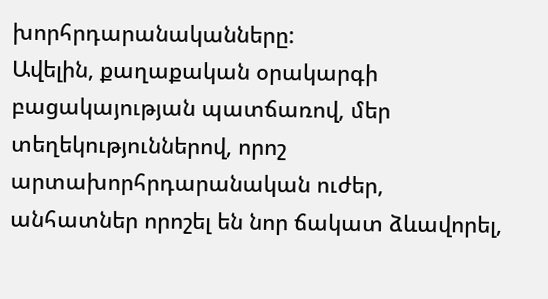խորհրդարանականները:
Ավելին, քաղաքական օրակարգի բացակայության պատճառով, մեր տեղեկություններով, որոշ արտախորհրդարանական ուժեր, անհատներ որոշել են նոր ճակատ ձևավորել,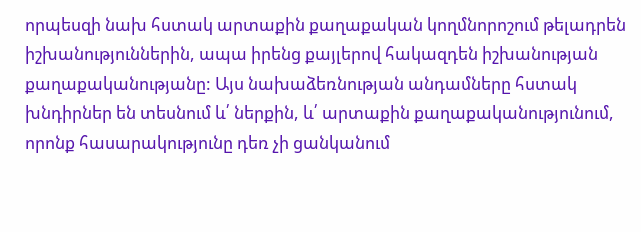որպեսզի նախ հստակ արտաքին քաղաքական կողմնորոշում թելադրեն իշխանություններին, ապա իրենց քայլերով հակազդեն իշխանության քաղաքականությանը: Այս նախաձեռնության անդամները հստակ խնդիրներ են տեսնում և՛ ներքին, և՛ արտաքին քաղաքականությունում, որոնք հասարակությունը դեռ չի ցանկանում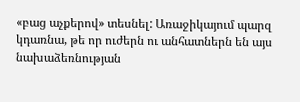«բաց աչքերով» տեսնել: Առաջիկայում պարզ կդառնա, թե որ ուժերն ու անհատներն են այս նախաձեռնության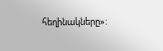հեղինակները»: